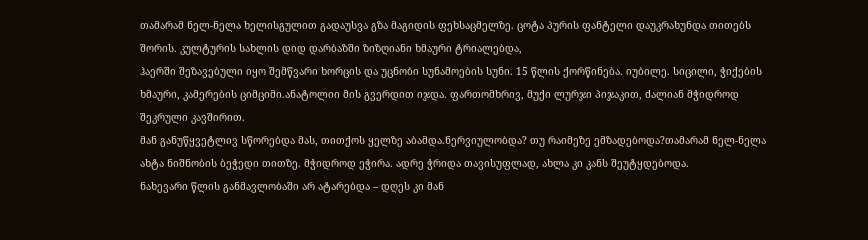თამარამ ნელ-ნელა ხელისგულით გადაუსვა გზა მაგიდის ფეხსაცმელზე. ცოტა პურის ფანტელი დაუკრახუნდა თითებს შორის. კულტურის სახლის დიდ დარბაზში ზიზღიანი ხმაური ტრიალებდა,
ჰაერში შეზავებული იყო შემწვარი ხორცის და უცნობი სუნამოების სუნი. 15 წლის ქორწინება. იუბილე. სიცილი, ჭიქების ხმაური, კამერების ციმციმი.ანატოლიი მის გვერდით იჯდა. ფართომხრივ, მუქი ლურჯი პიჯაკით, ძალიან მჭიდროდ შეკრული კავშირით.
მან განუწყვეტლივ სწორებდა მას, თითქოს ყელზე აბამდა.ნერვიულობდა? თუ რაიმეზე ემზადებოდა?თამარამ ნელ-ნელა ახტა ნიშნობის ბეჭედი თითზე. მჭიდროდ ეჭირა. ადრე ჭრიდა თავისუფლად, ახლა კი კანს შეუტყდებოდა.
ნახევარი წლის განმავლობაში არ ატარებდა – დღეს კი მან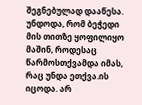შეგნებულად დააწესა. უნდოდა, რომ ბეჭედი მის თითზე ყოფილიყო მაშინ, როდესაც წარმოსთქვამდა იმას, რაც უნდა ეთქვა.ის იცოდა. არ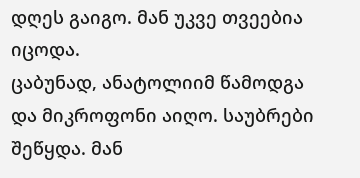დღეს გაიგო. მან უკვე თვეებია იცოდა.
ცაბუნად, ანატოლიიმ წამოდგა და მიკროფონი აიღო. საუბრები შეწყდა. მან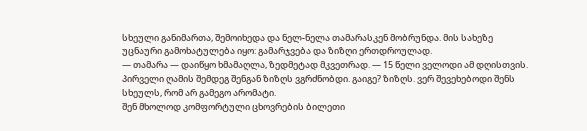სხეული განიმართა, შემოიხედა და ნელ-ნელა თამარასკენ მობრუნდა. მის სახეზე უცნაური გამოხატულება იყო: გამარჯვება და ზიზღი ერთდროულად.
— თამარა — დაიწყო ხმამაღლა, ზედმეტად მკვეთრად. — 15 წელი ველოდი ამ დღისთვის. პირველი ღამის შემდეგ შენგან ზიზღს ვგრძნობდი. გაიგე? ზიზღს. ვერ შევეხებოდი შენს სხეულს, რომ არ გამეგო არომატი.
შენ მხოლოდ კომფორტული ცხოვრების ბილეთი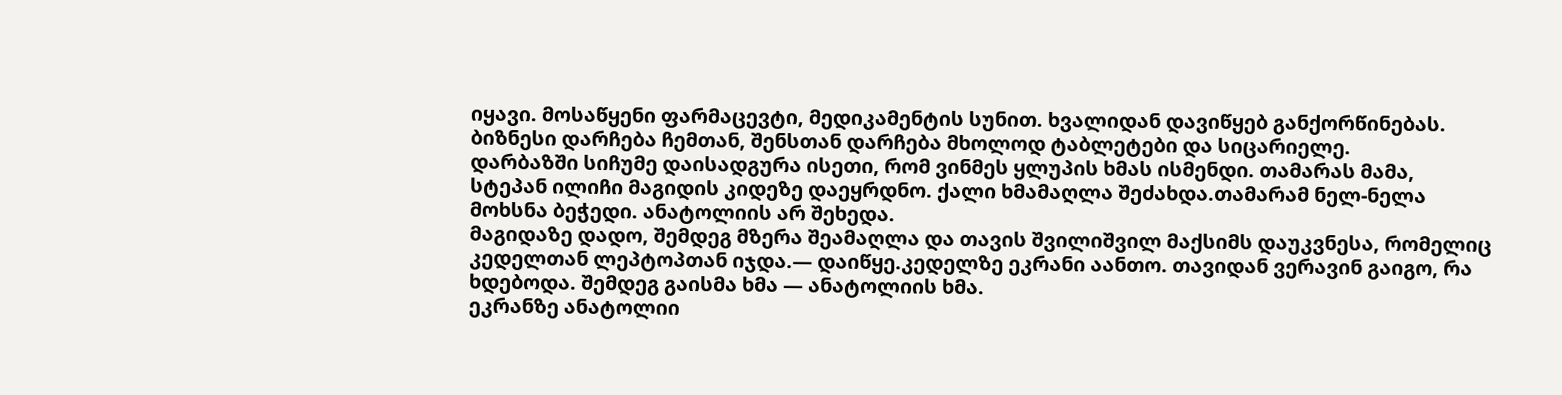იყავი. მოსაწყენი ფარმაცევტი, მედიკამენტის სუნით. ხვალიდან დავიწყებ განქორწინებას. ბიზნესი დარჩება ჩემთან, შენსთან დარჩება მხოლოდ ტაბლეტები და სიცარიელე.
დარბაზში სიჩუმე დაისადგურა ისეთი, რომ ვინმეს ყლუპის ხმას ისმენდი. თამარას მამა, სტეპან ილიჩი მაგიდის კიდეზე დაეყრდნო. ქალი ხმამაღლა შეძახდა.თამარამ ნელ-ნელა მოხსნა ბეჭედი. ანატოლიის არ შეხედა.
მაგიდაზე დადო, შემდეგ მზერა შეამაღლა და თავის შვილიშვილ მაქსიმს დაუკვნესა, რომელიც კედელთან ლეპტოპთან იჯდა.— დაიწყე.კედელზე ეკრანი აანთო. თავიდან ვერავინ გაიგო, რა ხდებოდა. შემდეგ გაისმა ხმა — ანატოლიის ხმა.
ეკრანზე ანატოლიი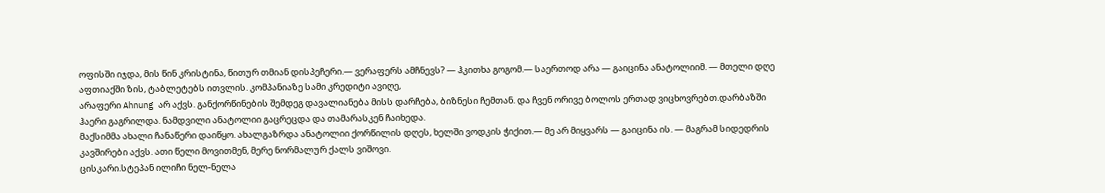ოფისში იჯდა, მის წინ კრისტინა, წითურ თმიან დისპეჩერი.— ვერაფერს ამჩნევს? — ჰკითხა გოგომ.— საერთოდ არა — გაიცინა ანატოლიიმ. — მთელი დღე აფთიაქში ზის, ტაბლეტებს ითვლის. კომპანიაზე სამი კრედიტი ავიღე,
არაფერი Ahnung არ აქვს. განქორწინების შემდეგ დავალიანება მისს დარჩება, ბიზნესი ჩემთან. და ჩვენ ორივე ბოლოს ერთად ვიცხოვრებთ.დარბაზში ჰაერი გაგრილდა. ნამდვილი ანატოლიი გაცრეცდა და თამარასკენ ჩაიხედა.
მაქსიმმა ახალი ჩანაწერი დაიწყო. ახალგაზრდა ანატოლიი ქორწილის დღეს, ხელში ვოდკის ჭიქით.— მე არ მიყვარს — გაიცინა ის. — მაგრამ სიდედრის კავშირები აქვს. ათი წელი მოვითმენ, მერე ნორმალურ ქალს ვიშოვი.
ცისკარი.სტეპან ილიჩი ნელ-ნელა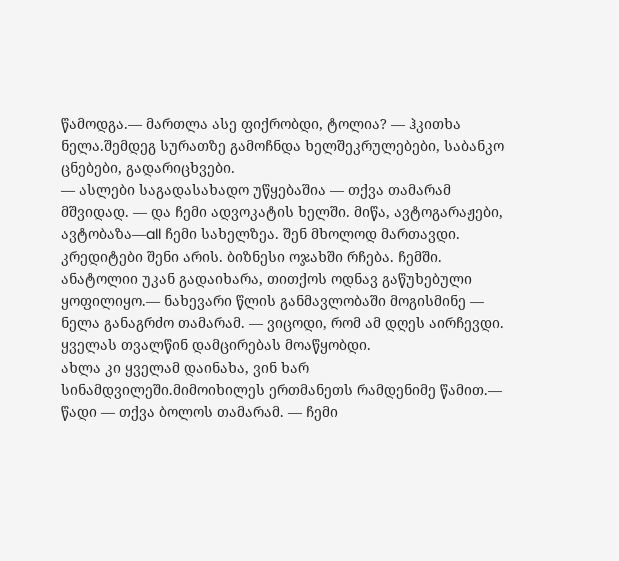წამოდგა.— მართლა ასე ფიქრობდი, ტოლია? — ჰკითხა ნელა.შემდეგ სურათზე გამოჩნდა ხელშეკრულებები, საბანკო ცნებები, გადარიცხვები.
— ასლები საგადასახადო უწყებაშია — თქვა თამარამ მშვიდად. — და ჩემი ადვოკატის ხელში. მიწა, ავტოგარაჟები, ავტობაზა—all ჩემი სახელზეა. შენ მხოლოდ მართავდი. კრედიტები შენი არის. ბიზნესი ოჯახში რჩება. ჩემში.
ანატოლიი უკან გადაიხარა, თითქოს ოდნავ გაწუხებული ყოფილიყო.— ნახევარი წლის განმავლობაში მოგისმინე — ნელა განაგრძო თამარამ. — ვიცოდი, რომ ამ დღეს აირჩევდი. ყველას თვალწინ დამცირებას მოაწყობდი.
ახლა კი ყველამ დაინახა, ვინ ხარ სინამდვილეში.მიმოიხილეს ერთმანეთს რამდენიმე წამით.— წადი — თქვა ბოლოს თამარამ. — ჩემი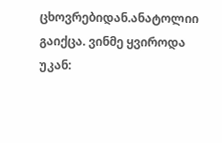ცხოვრებიდან.ანატოლიი გაიქცა. ვინმე ყვიროდა უკან: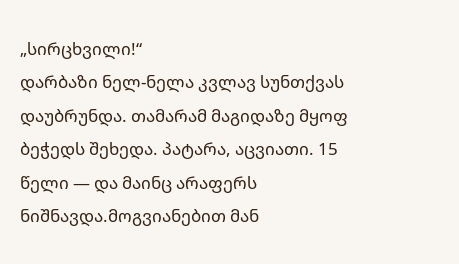„სირცხვილი!“
დარბაზი ნელ-ნელა კვლავ სუნთქვას დაუბრუნდა. თამარამ მაგიდაზე მყოფ ბეჭედს შეხედა. პატარა, აცვიათი. 15 წელი — და მაინც არაფერს ნიშნავდა.მოგვიანებით მან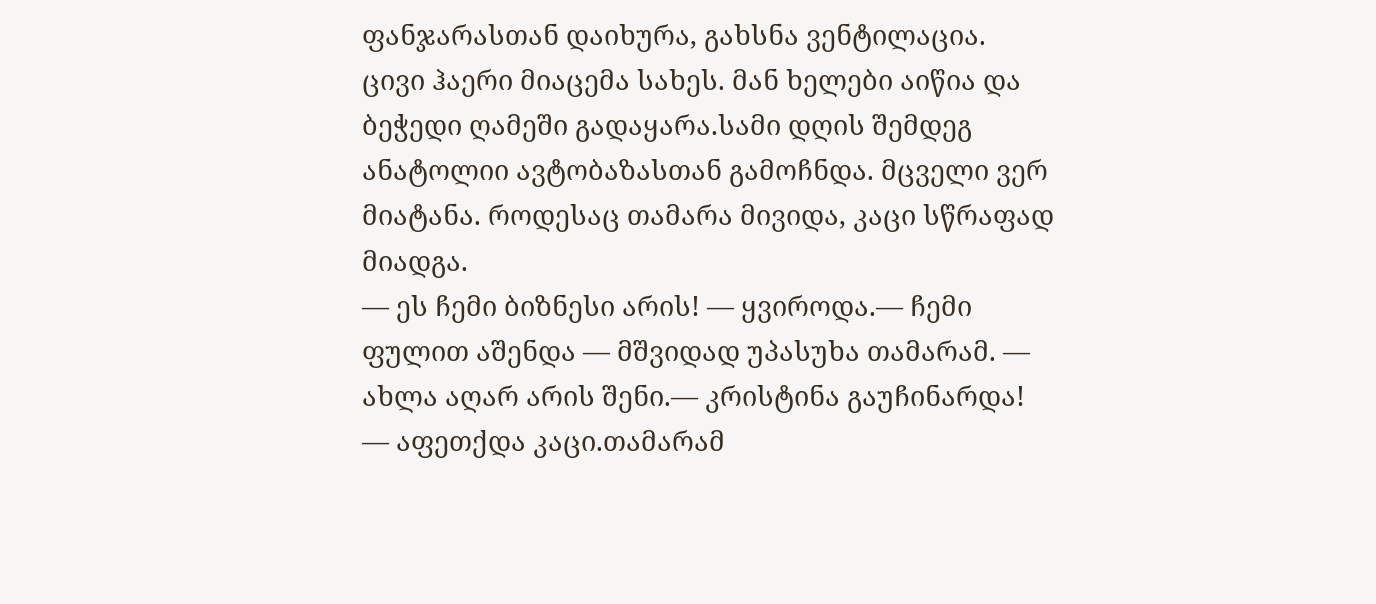ფანჯარასთან დაიხურა, გახსნა ვენტილაცია.
ცივი ჰაერი მიაცემა სახეს. მან ხელები აიწია და ბეჭედი ღამეში გადაყარა.სამი დღის შემდეგ ანატოლიი ავტობაზასთან გამოჩნდა. მცველი ვერ მიატანა. როდესაც თამარა მივიდა, კაცი სწრაფად მიადგა.
— ეს ჩემი ბიზნესი არის! — ყვიროდა.— ჩემი ფულით აშენდა — მშვიდად უპასუხა თამარამ. — ახლა აღარ არის შენი.— კრისტინა გაუჩინარდა! — აფეთქდა კაცი.თამარამ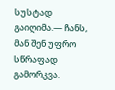სუსტად გაიღიმა.— ჩანს, მან შენ უფრო სწრაფად გამორკვა.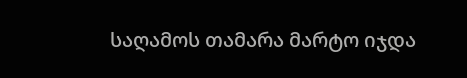საღამოს თამარა მარტო იჯდა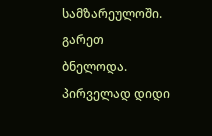სამზარეულოში. გარეთ ბნელოდა. პირველად დიდი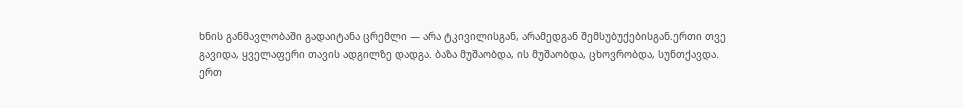ხნის განმავლობაში გადაიტანა ცრემლი — არა ტკივილისგან, არამედგან შემსუბუქებისგან.ერთი თვე გავიდა, ყველაფერი თავის ადგილზე დადგა. ბაზა მუშაობდა, ის მუშაობდა, ცხოვრობდა, სუნთქავდა.
ერთ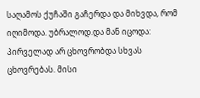საღამოს ქუჩაში გაჩერდა და მიხვდა, რომ იღიმოდა. უბრალოდ.და მან იცოდა: პირველად არ ცხოვრობდა სხვას ცხოვრებას. მისი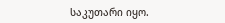საკუთარი იყო.